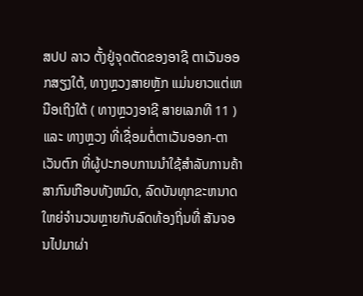ສປປ ລາວ ຕັ້ງຢູ່ຈຸດຕັດຂອງອາຊີ ຕາເວັນອອກສຽງໃຕ້, ທາງຫຼວງສາຍຫຼັກ ແມ່ນຍາວແຕ່ເຫນືອເຖິງໃຕ້ ( ທາງຫຼວງອາຊີ ສາຍເລກທີ 11 ) ແລະ ທາງຫຼວງ ທີ່ເຊື່ອມຕໍ່ຕາເວັນອອກ-ຕາເວັນຕົກ ທີ່ຜູ້ປະກອບການນໍາໃຊ້ສໍາລັບການຄ້າສາກົນເກືອບທັງຫມົດ, ລົດບັນທຸກຂະຫນາດໃຫຍ່ຈໍານວນຫຼາຍກັບລົດທ້ອງຖິ່ນທີ່ ສັນຈອນໄປມາຜ່າ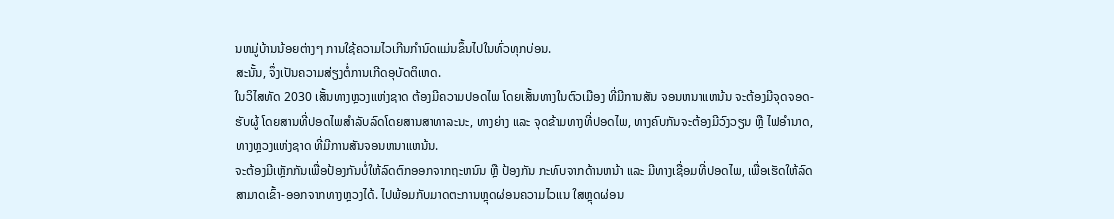ນຫມູ່ບ້ານນ້ອຍຕ່າງໆ ການໃຊ້ຄວາມໄວເກີນກໍານົດແມ່ນຂຶ້ນໄປໃນທົ່ວທຸກບ່ອນ.
ສະນັ້ນ, ຈຶ່ງເປັນຄວາມສ່ຽງຕໍ່ການເກີດອຸບັດຕິເຫດ.
ໃນວິໄສທັດ 2030 ເສັ້ນທາງຫຼວງແຫ່ງຊາດ ຕ້ອງມີຄວາມປອດໄພ ໂດຍເສັ້ນທາງໃນຕົວເມືອງ ທີ່ມີການສັນ ຈອນຫນາແຫນ້ນ ຈະຕ້ອງມີຈຸດຈອດ-ຮັບຜູ້ ໂດຍສານທີ່ປອດໄພສໍາລັບລົດໂດຍສານສາທາລະນະ, ທາງຍ່າງ ແລະ ຈຸດຂ້າມທາງທີ່ປອດໄພ, ທາງຄົບກັນຈະຕ້ອງມີວົງວຽນ ຫຼື ໄຟອໍານາດ, ທາງຫຼວງແຫ່ງຊາດ ທີ່ມີການສັນຈອນຫນາແຫນ້ນ.
ຈະຕ້ອງມີເຫຼັກກັນເພື່ອປ້ອງກັນບໍ່ໃຫ້ລົດຕົກອອກຈາກຖະຫນົນ ຫຼື ປ້ອງກັນ ກະທົບຈາກດ້ານຫນ້າ ແລະ ມີທາງເຊື່ອມທີ່ປອດໄພ, ເພື່ອເຮັດໃຫ້ລົດສາມາດເຂົ້າ-ອອກຈາກທາງຫຼວງໄດ້. ໄປພ້ອມກັບມາດຕະການຫຼຸດຜ່ອນຄວາມໄວແນ ໃສຫຼຸດຜ່ອນ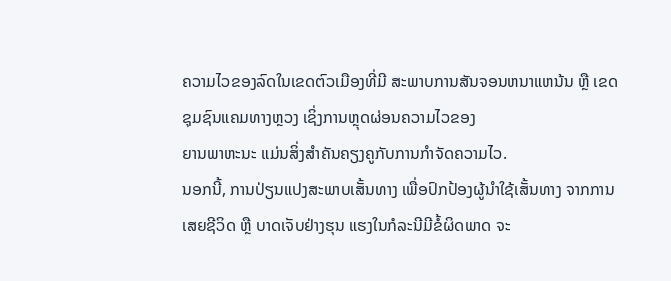ຄວາມໄວຂອງລົດໃນເຂດຕົວເມືອງທີ່ມີ ສະພາບການສັນຈອນຫນາແຫນ້ນ ຫຼື ເຂດຊຸມຊົນແຄມທາງຫຼວງ ເຊິ່ງການຫຼຸດຜ່ອນຄວາມໄວຂອງ
ຍານພາຫະນະ ແມ່ນສິ່ງສໍາຄັນຄຽງຄູກັບການກໍາຈັດຄວາມໄວ.
ນອກນີ້, ການປ່ຽນແປງສະພາບເສັ້ນທາງ ເພື່ອປົກປ້ອງຜູ້ນໍາໃຊ້ເສັ້ນທາງ ຈາກການເສຍຊີວິດ ຫຼື ບາດເຈັບຢ່າງຮຸນ ແຮງໃນກໍລະນີມີຂໍ້ຜິດພາດ ຈະ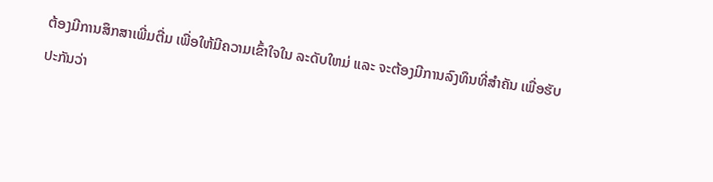ຕ້ອງມີການສຶກສາເພີ່ມຕື່ມ ເພື່ອໃຫ້ມີຄວາມເຂົ້າໃຈໃນ ລະດັບໃຫມ່ ແລະ ຈະຕ້ອງມີການລົງທຶນທີ່ສໍາຄັນ ເພື່ອຮັບປະກັນວ່າ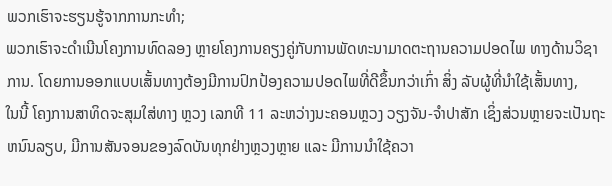ພວກເຮົາຈະຮຽນຮູ້ຈາກການກະທໍາ;
ພວກເຮົາຈະດໍາເນີນໂຄງການທົດລອງ ຫຼາຍໂຄງການຄຽງຄູ່ກັບການພັດທະນາມາດຕະຖານຄວາມປອດໄພ ທາງດ້ານວິຊາການ. ໂດຍການອອກແບບເສັ້ນທາງຕ້ອງມີການປົກປ້ອງຄວາມປອດໄພທີ່ດີຂຶ້ນກວ່າເກົ່າ ສິ່ງ ລັບຜູ້ທີ່ນໍາໃຊ້ເສັ້ນທາງ,
ໃນນີ້ ໂຄງການສາທິດຈະສຸມໃສ່ທາງ ຫຼວງ ເລກທີ 11 ລະຫວ່າງນະຄອນຫຼວງ ວຽງຈັນ-ຈໍາປາສັກ ເຊິ່ງສ່ວນຫຼາຍຈະເປັນຖະຫນົນລຽບ, ມີການສັນຈອນຂອງລົດບັນທຸກຢ່າງຫຼວງຫຼາຍ ແລະ ມີການນໍາໃຊ້ຄວາ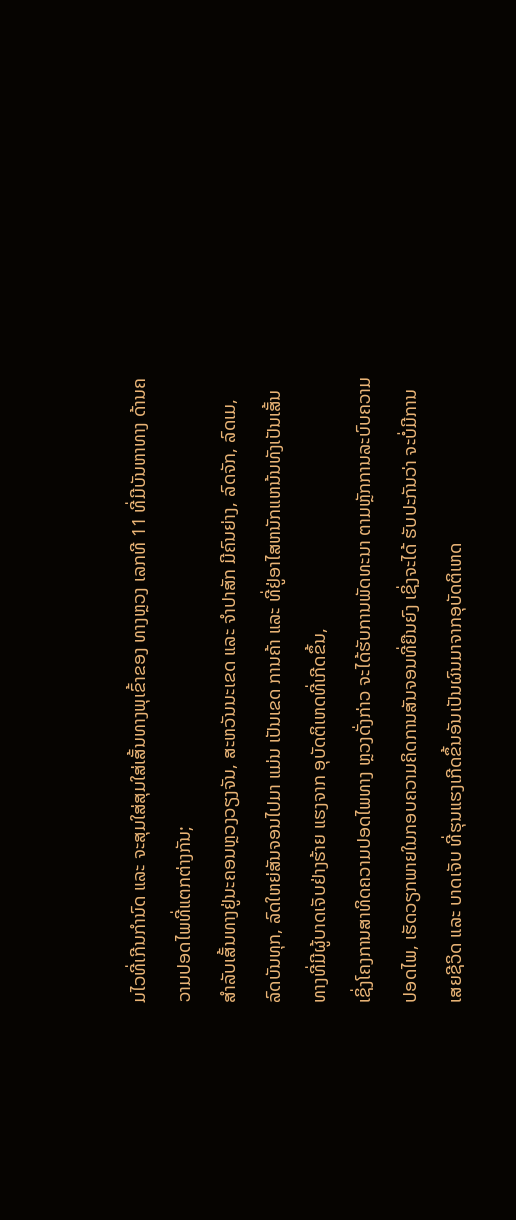ມໄວທີ່ເກີນກໍານົດ ແລະ ຈະສຸມໃສ່ສຸມໃສ່ເສັ້ນທາງພຸເຂົ້າຂອງ ທາງຫຼວງ ເລກທີ 11 ທີ່ມີບັນຫາທາງ ດ້ານຄວາມປອດໄພທີ່ແຕກຕ່າງກັນ;
ສໍາລັບເສັ້ນທາງຢູ່ນະຄອນຫຼວງວຽງຈັນ, ສະຫວັນນະເຂດ ແລະ ຈໍາປາສັກ ມີຄົນຍ່າງ, ລົດຈັກ, ລົດເມ, ລົດບັນທຸກ, ລົດໃຫຍ່ສັນຈອນໄປມາ ແມ່ນ ເປັນເຂດ ການຄ້າ ແລະ ທີ່ຢູ່ອາໄສຫນັກແຫນ້ນທັງເປັນເສັ້ນທາງທີ່ມີຜູ້ບາດເຈັບຢ່າງຮ້າຍ ແຮງຈາກ ອຸບັດຕິເຫດທີ່ເກີດຂຶ້ນ,
ເຊິ່ງໂຄງການສາທິດຄວາມປອດໄພທາງ ຫຼວງດັ່ງກ່າວ ຈະໄດ້ຮັບການພັດທະນາ ຕາມຫຼັກການລະບົບຄວາມປອດໄພ, ເຮັດວຽກພາຍໃນກອບຄວາມຄິດການສັນຈອນທີ່ຍືນຍົງ ເຊິ່ງຈະໄດ້ ຮັບປະກັນວ່າ ຈະບໍ່ມີການເສຍຊີວິດ ແລະ ບາດເຈັບ ທີ່ຮຸນແຮງເກີດຂຶ້ນອັນເປັນຜົນມາຈາກອຸບັດຕິເຫດ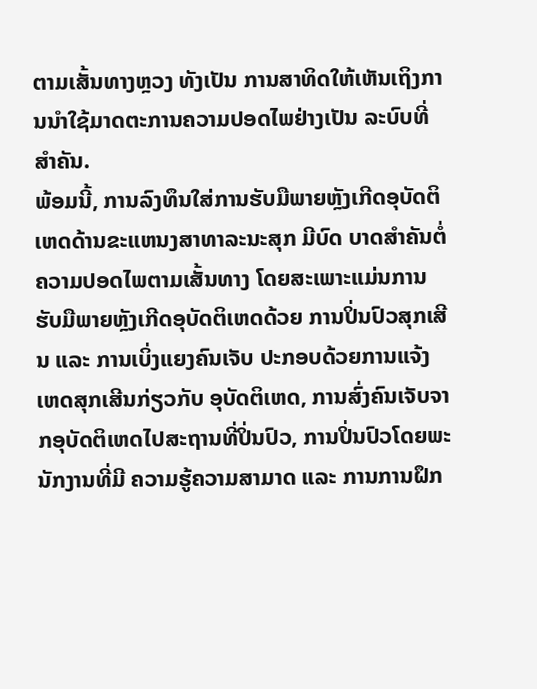ຕາມເສັ້ນທາງຫຼວງ ທັງເປັນ ການສາທິດໃຫ້ເຫັນເຖິງການນໍາໃຊ້ມາດຕະການຄວາມປອດໄພຢ່າງເປັນ ລະບົບທີ່ສໍາຄັນ.
ພ້ອມນີ້, ການລົງທຶນໃສ່ການຮັບມືພາຍຫຼັງເກີດອຸບັດຕິເຫດດ້ານຂະແຫນງສາທາລະນະສຸກ ມີບົດ ບາດສໍາຄັນຕໍ່ ຄວາມປອດໄພຕາມເສັ້ນທາງ ໂດຍສະເພາະແມ່ນການຮັບມືພາຍຫຼັງເກີດອຸບັດຕິເຫດດ້ວຍ ການປິ່ນປົວສຸກເສີນ ແລະ ການເບິ່ງແຍງຄົນເຈັບ ປະກອບດ້ວຍການແຈ້ງເຫດສຸກເສີນກ່ຽວກັບ ອຸບັດຕິເຫດ, ການສົ່ງຄົນເຈັບຈາກອຸບັດຕິເຫດໄປສະຖານທີ່ປິ່ນປົວ, ການປິ່ນປົວໂດຍພະນັກງານທີ່ມີ ຄວາມຮູ້ຄວາມສາມາດ ແລະ ການການຝຶກ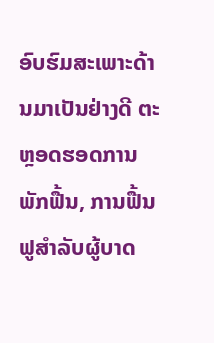ອົບຮົມສະເພາະດ້ານມາເປັນຢ່າງດີ ຕະຫຼອດຮອດການພັກຟື້ນ, ການຟື້ນຟູສໍາລັບຜູ້ບາດ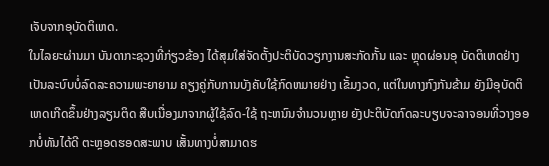ເຈັບຈາກອຸບັດຕິເຫດ.
ໃນໄລຍະຜ່ານມາ ບັນດາກະຊວງທີ່ກ່ຽວຂ້ອງ ໄດ້ສຸມໃສ່ຈັດຕັ້ງປະຕິບັດວຽກງານສະກັດກັ້ນ ແລະ ຫຼຸດຜ່ອນອຸ ບັດຕິເຫດຢ່າງເປັນລະບົບບໍ່ລົດລະຄວາມພະຍາຍາມ ຄຽງຄູ່ກັບການບັງຄັບໃຊ້ກົດຫມາຍຢ່າງ ເຂັ້ມງວດ, ແຕ່ໃນທາງກົງກັນຂ້າມ ຍັງມີອຸບັດຕິເຫດເກີດຂຶ້ນຢ່າງລຽນຕິດ ສືບເນື່ອງມາຈາກຜູ້ໃຊ້ລົດ-ໃຊ້ ຖະຫນົນຈໍານວນຫຼາຍ ຍັງປະຕິບັດກົດລະບຽບຈະລາຈອນທີ່ວາງອອກບໍ່ທັນໄດ້ດີ ຕະຫຼອດຮອດສະພາບ ເສັ້ນທາງບໍ່ສາມາດຮ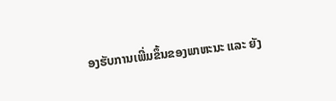ອງຮັບການເພີ່ມຂຶ້ນຂອງພາຫະນະ ແລະ ຍັງ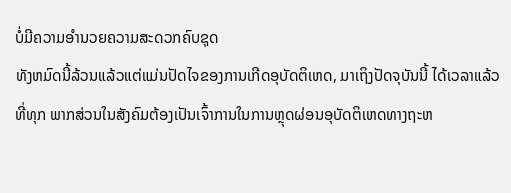ບໍ່ມີຄວາມອໍານວຍຄວາມສະດວກຄົບຊຸດ
ທັງຫມົດນີ້ລ້ວນແລ້ວແຕ່ແມ່ນປັດໄຈຂອງການເກີດອຸບັດຕິເຫດ, ມາເຖິງປັດຈຸບັນນີ້ ໄດ້ເວລາແລ້ວທີ່ທຸກ ພາກສ່ວນໃນສັງຄົມຕ້ອງເປັນເຈົ້າການໃນການຫຼຸດຜ່ອນອຸບັດຕິເຫດທາງຖະຫ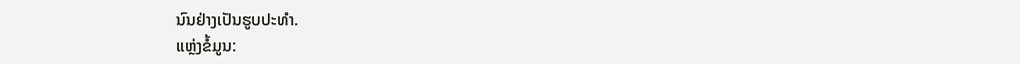ນົນຢ່າງເປັນຮູບປະທໍາ.
ແຫຼ່ງຂໍ້ມູນ: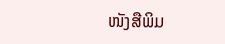ໜັງສືພິມ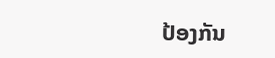ປ້ອງກັນ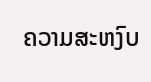ຄວາມສະຫງົບ